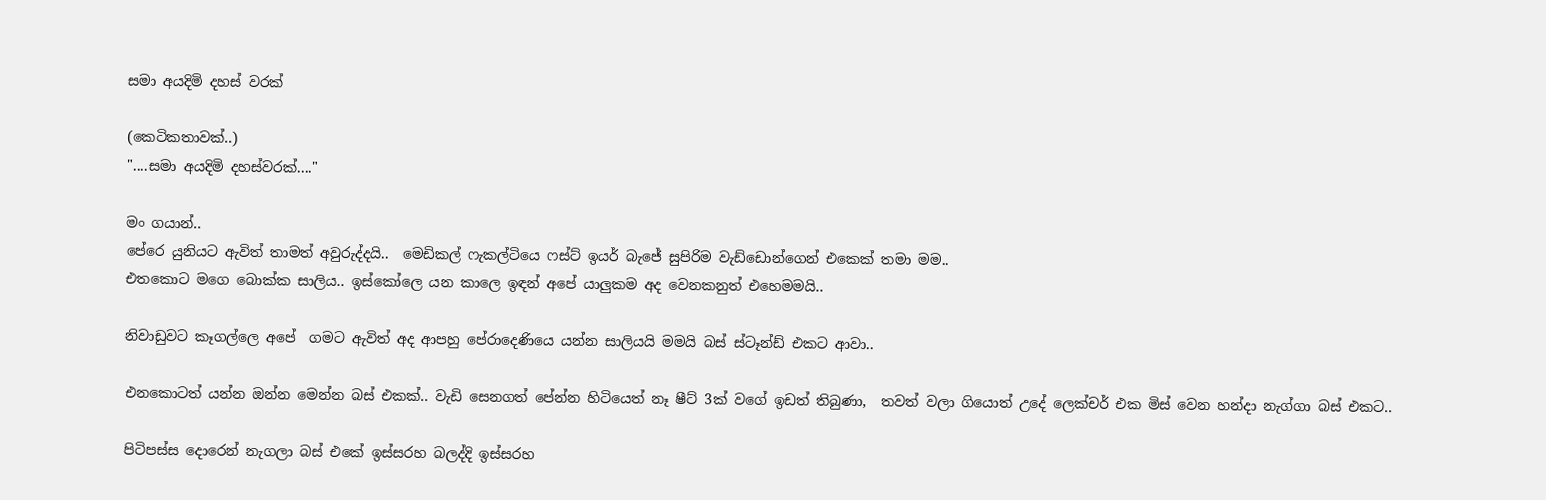සමා අයදිමි දහස් වරක්

(කෙටිකතාවක්..)
"....සමා අයදිමි දහස්වරක්...."

මං ගයාන්..
පේරෙ යුනියට ඇවිත් තාමත් අවුරුද්දයි..  මෙඩිකල් ෆැකල්ටියෙ ෆස්ට් ඉයර් බැජේ සුපිරිම වැඩ්ඩොන්ගෙන් එකෙක් තමා මම..
එතකොට මගෙ බොක්ක සාලිය.. ඉස්කෝලෙ යන කාලෙ ඉඳන් අපේ යාලුකම අද වෙනකනුත් එහෙමමයි..

නිවාඩුවට කෑගල්ලෙ අපේ  ගමට ඇවිත් අද ආපහු පේරාදෙණියෙ යන්න සාලියයි මමයි බස් ස්ටෑන්ඩ් එකට ආවා..

එනකොටත් යන්න ඔන්න මෙන්න බස් එකක්.. වැඩි සෙනගත් පේන්න හිටියෙත් නෑ ෂීට් 3ක් වගේ ඉඩත් තිබුණා,  තවත් වලා ගියොත් උදේ ලෙක්චර් එක මිස් වෙන හන්දා නැග්ගා බස් එකට..

පිටිපස්ස දොරෙන් නැගලා බස් එකේ ඉස්සරහ බලද්දි ඉස්සරහ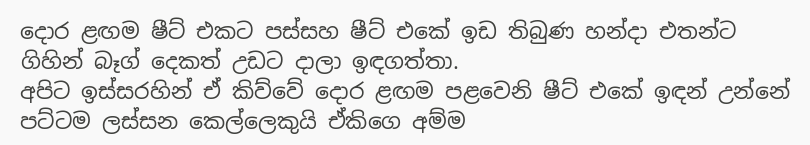දොර ළඟම ෂීට් එකට පස්සහ ෂීට් එකේ ඉඩ තිබුණ හන්දා එතන්ට ගිහින් බෑග් දෙකත් උඩට දාලා ඉඳගත්තා.
අපිට ඉස්සරහින් ඒ කිව්වේ දොර ළඟම පළවෙනි ෂීට් එකේ ඉඳන් උන්නේ පට්ටම ලස්සන කෙල්ලෙකුයි ඒකිගෙ අම්ම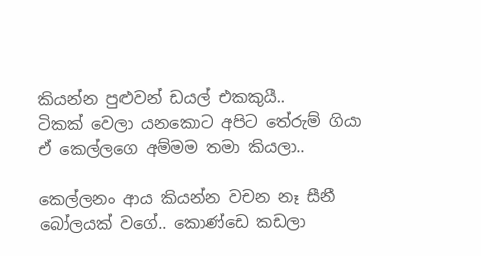කියන්න පුළුවන් ඩයල් එකකුයී..
ටිකක් වෙලා යනකොට අපිට තේරුම් ගියා ඒ කෙල්ලගෙ අම්මම තමා කියලා..

කෙල්ලනං ආය කියන්න වචන නෑ සීනී බෝලයක් වගේ.. කොණ්ඩෙ කඩලා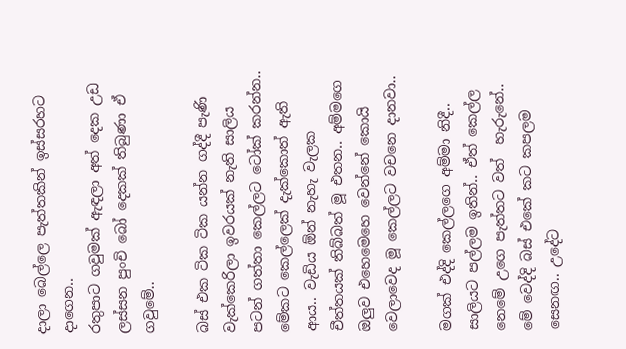දාලා බෙල්ලෙ පැත්තකින් ඉස්සරහට දාගෙන..
රතුපාට ගවුමක් ඇඳලා අත් දෙක උඩ ලස්සන පුංචි බෝ දෙකක් තිබුණා ඒ ගවුමේ..

බස් එක ටික ටික යන්න ගද්දී පැණි වැක්කෙරිලා ඉවරයක් නැති සාලිය පටන් ගත්තා කෙල්ලට ටෝක් කරන්න.. මේකට කෙල්ලෙක් දැක්කොත් ඇති ආය.. වැඩිය ඕන් නැහැ වැලක චීත්තයක් තිබ්බත් මූ එතන.. අම්මගෙ ඔලුව එහෙමෙහෙ වෙන්නේ කොයි වෙලාවෙද මූ කෙල්ලට වචනෙ දානවා..

මගක් එද්දි කෙල්ලගෙ අම්මා නිදී.. සාලියට පල්ලම ඉතින්.. ඒත් කෙල්ල නෙමේ උගෙ පැත්තට වත්  හැරුනේ.. මේ වෙද්දි බස් එකේ කට කපලම සෙනඟ.. උදේට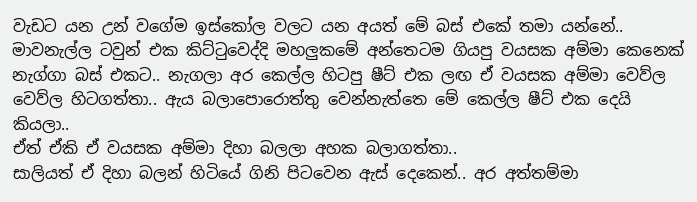වැඩට යන උන් වගේම ඉස්කෝල වලට යන අයත් මේ බස් එකේ තමා යන්නේ..
මාවනැල්ල ටවුන් එක කිට්ටුවෙද්දි මහලුකමේ අන්තෙටම ගියපු වයසක අම්මා කෙනෙක් නැග්ගා බස් එකට.. නැගලා අර කෙල්ල හිටපු ෂීට් එක ලඟ ඒ වයසක අම්මා වෙව්ල වෙව්ල හිටගත්තා.. ඇය බලාපොරොත්තු වෙන්නැත්තෙ මේ කෙල්ල ෂීට් එක දෙයි කියලා..
ඒත් ඒකි ඒ වයසක අම්මා දිහා බලලා අහක බලාගත්තා..
සාලියත් ඒ දිහා බලන් හිටියේ ගිනි පිටවෙන ඇස් දෙකෙන්.. අර අත්තම්මා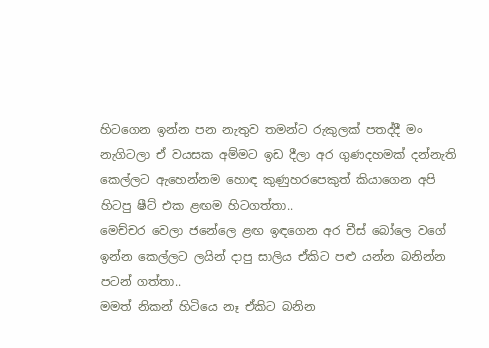හිටගෙන ඉන්න පන නැතුව තමන්ට රුකුලක් පතද්දී මං නැගිටලා ඒ වයසක අම්මට ඉඩ දීලා අර ගුණදහමක් දන්නැති කෙල්ලට ඇහෙන්නම හොඳ කුණුහරපෙකුත් කියාගෙන අපි හිටපු ෂීට් එක ළඟම හිටගත්තා..
මෙච්චර වෙලා ජනේලෙ ළඟ ඉඳගෙන අර චීස් බෝලෙ වගේ ඉන්න කෙල්ලට ලයින් දාපු සාලිය ඒකිට පළු යන්න බනින්න පටන් ගත්තා..
මමත් නිකන් හිටියෙ නෑ ඒකිට බනින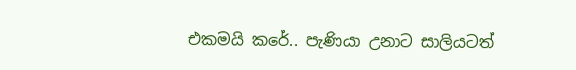එකමයි කරේ.. පැණියා උනාට සාලියටත්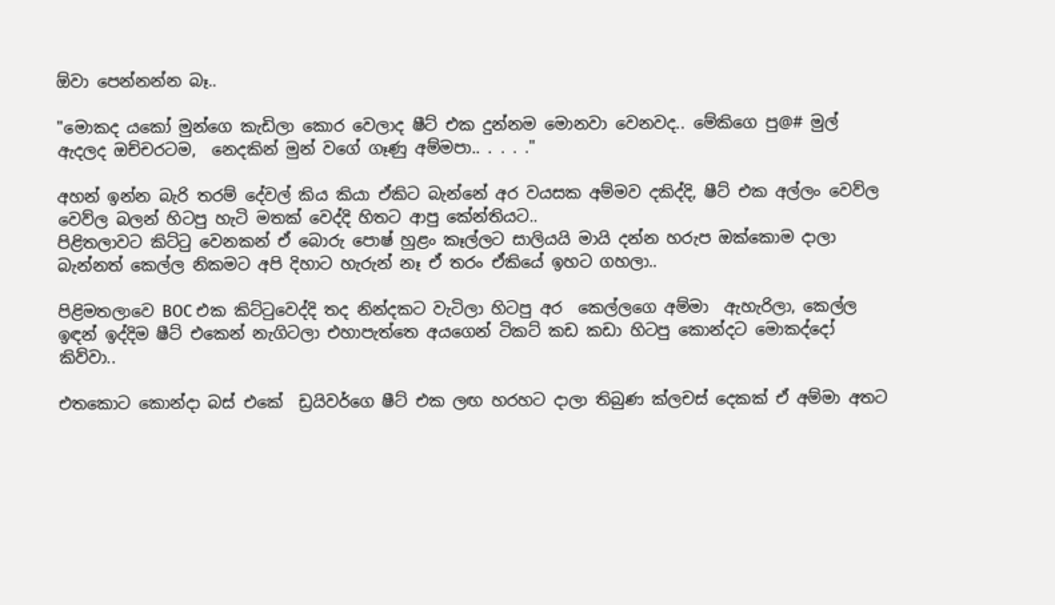ඕවා පෙන්නන්න බෑ..

"මොකද යකෝ මුන්ගෙ කැඩිලා කොර වෙලාද ෂීට් එක දුන්නම මොනවා වෙනවද.. මේකිගෙ පු@# මුල් ඇදලද ඔච්චරටම,  නෙදකින් මුන් වගේ ගෑණු අම්මපා.. . . . ."

අහන් ඉන්න බැරි තරම් දේවල් කිය කියා ඒකිට බැන්නේ අර වයසක අම්මව දකිද්දි, ෂීට් එක අල්ලං වෙව්ල වෙව්ල බලන් හිටපු හැටි මතක් වෙද්දි හිතට ආපු කේන්තියට..
පිළිතලාවට කිට්ටු වෙනකන් ඒ බොරු පොෂ් හුළං කෑල්ලට සාලියයි මායි දන්න හරුප ඔක්කොම දාලා බැන්නත් කෙල්ල නිකමට අපි දිහාට හැරුන් නෑ ඒ තරං ඒකියේ ඉහට ගහලා..

පිළිමතලාවෙ BOC එක කිට්ටුවෙද්දි තද නින්දකට වැටිලා හිටපු අර  කෙල්ලගෙ අම්මා  ඇහැරිලා, කෙල්ල ඉඳන් ඉද්දිම ෂීට් එකෙන් නැගිටලා එහාපැත්තෙ අයගෙන් ටිකට් කඩ කඩා හිටපු කොන්දට මොකද්දෝ කිව්වා..

එතකොට කොන්දා බස් එකේ  ඩ්‍රයිවර්ගෙ ෂීට් එක ලඟ හරහට දාලා තිබුණ ක්ලචස් දෙකක් ඒ අම්මා අතට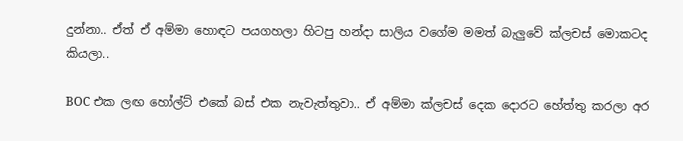දුන්නා.. ඒත් ඒ අම්මා හොඳට පයගහලා හිටපු හන්දා සාලිය වගේම මමත් බැලුවේ ක්ලචස් මොකටද කියලා..

BOC එක ලඟ හෝල්ට් එකේ බස් එක නැවැත්තුවා.. ඒ අම්මා ක්ලචස් දෙක දොරට හේත්තු කරලා අර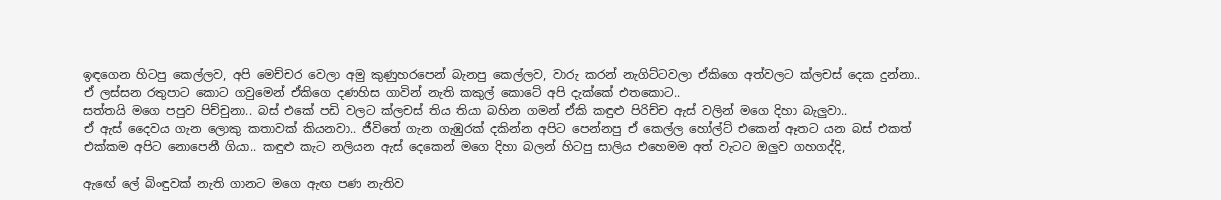ඉඳගෙන හිටපු කෙල්ලව, අපි මෙච්චර වෙලා අමු කුණුහරපෙන් බැනපු කෙල්ලව, වාරු කරන් නැගිට්ටවලා ඒකිගෙ අත්වලට ක්ලචස් දෙක දුන්නා.. ඒ ලස්සන රතුපාට කොට ගවුමෙන් ඒකිගෙ දණහිස ගාවින් නැති කකුල් කොටේ අපි දැක්කේ එතකොට..
සත්තයි මගෙ පපුව පිච්චුනා.. බස් එකේ පඩි වලට ක්ලචස් තිය තියා බහින ගමන් ඒකි කඳුළු පිරිච්ච ඇස් වලින් මගෙ දිහා බැලුවා..
ඒ ඇස් දෛවය ගැන ලොකු කතාවක් කියනවා.. ජීවිතේ ගැන ගැඹුරක් දකින්න අපිට පෙන්නපු ඒ කෙල්ල හෝල්ට් එකෙන් ඈතට යන බස් එකත් එක්කම අපිට නොපෙනී ගියා.. කඳුළු කැට නලියන ඇස් දෙකෙන් මගෙ දිහා බලන් හිටපු සාලිය එහෙමම අත් වැටට ඔලුව ගහගද්දි,

ඇඟේ ලේ බිංඳුවක් නැති ගානට මගෙ ඇඟ පණ නැතිව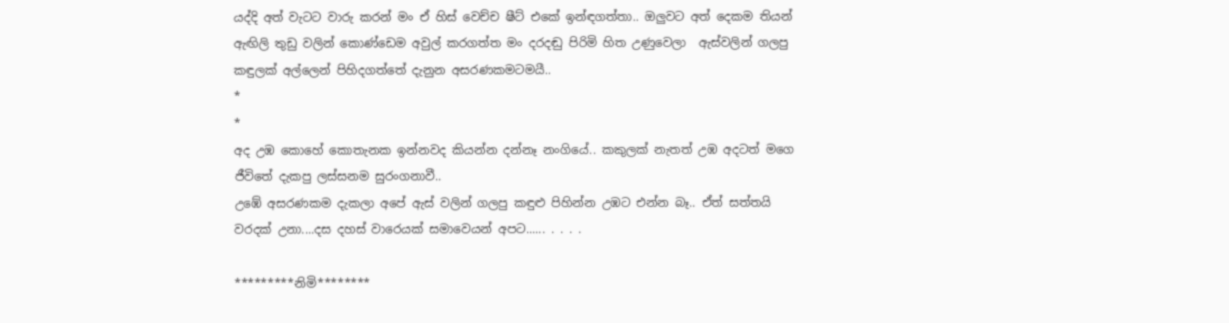යද්දි අත් වැටට වාරු කරන් මං ඒ හිස් වෙච්ච ෂීට් එකේ ඉන්ඳගත්තා.. ඔලුවට අත් දෙකම තියන් ඇඟිලි තුඩු වලින් කොණ්ඩෙම අවුල් කරගත්ත මං දරදඬු පිරිමි හිත උණුවෙලා  ඇස්වලින් ගලපු කඳුලක් අල්ලෙන් පිහිදගත්තේ දැනුන අසරණකමටමයී..
*
*
අද උඹ කොහේ කොතැනක ඉන්නවද කියන්න දන්නෑ නංගියේ.. කකුලක් නැතත් උඹ අදටත් මගෙ ජීවිතේ දැකපු ලස්සනම සුරංගනාවී..
උඹේ අසරණකම දැකලා අපේ ඇස් වලින් ගලපු කඳුළු පිහින්න උඹට එන්න බෑ.. ඒත් සත්තයි වරදක් උනා....දස දහස් වාරෙයක් සමාවෙයන් අපට...... . . . .

*********නිමි********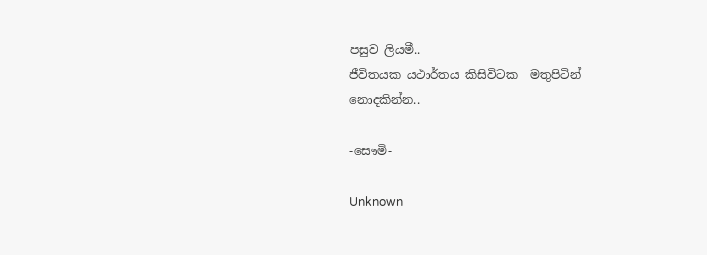පසුව ලියමී..
ජීවිතයක යථාර්තය කිසිවිටක  මතුපිටින් නොදකින්න..

-සෞමි-

Unknown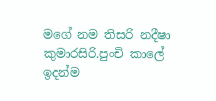මගේ නම තිසරි නදීෂා කුමාරසිරි.පුංචි කාලේ ඉදන්ම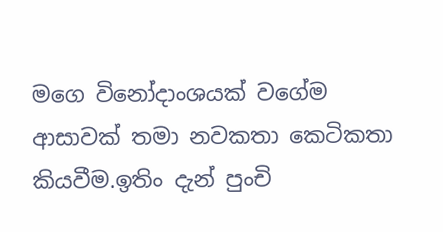මගෙ විනෝදාංශයක් වගේම ආසාවක් තමා නවකතා කෙටිකතා කියවීම.ඉතිං දැන් පුංචි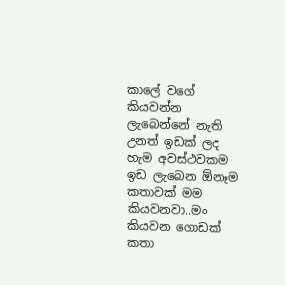කාලේ වගේ කියවන්න ලැබෙන්නේ නැති උනත් ඉඩක් ලද හැම අවස්ථවකම ඉඩ ලැබෙන ඕනෑම කතාවක් මම කියවනවා..මං කියවන ගොඩක් කතා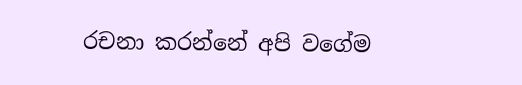රචනා කරන්නේ අපි වගේම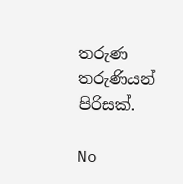තරුණ තරුණියන් පිරිසක්.

No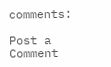comments:

Post a Comment